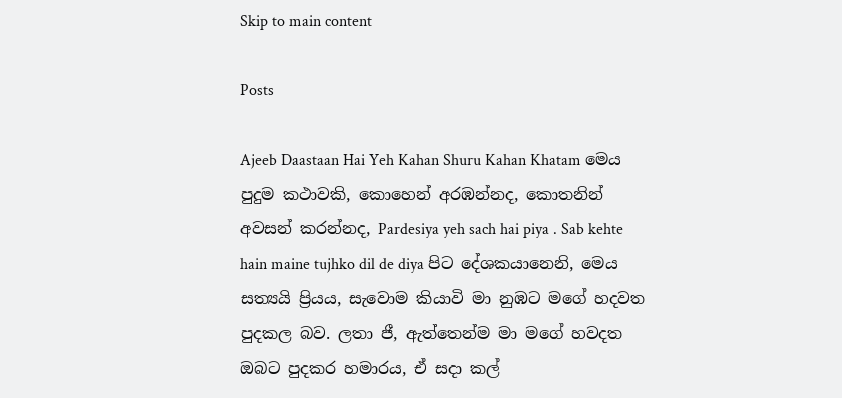Skip to main content

Posts

Ajeeb Daastaan Hai Yeh Kahan Shuru Kahan Khatam මෙය පුදුම කථාවකි, කොහෙන් අරඹන්නද, කොතනින් අවසන් කරන්නද, Pardesiya yeh sach hai piya . Sab kehte hain maine tujhko dil de diya පිට දේශකයානෙනි, මෙය සත්‍යයි ප්‍රියය, සැවොම කියාවි මා නුඹට මගේ හදවත පුදකල බව. ලතා ජී, ඇත්තෙන්ම මා මගේ හවදත ඔබට පුදකර හමාරය, ඒ සදා කල්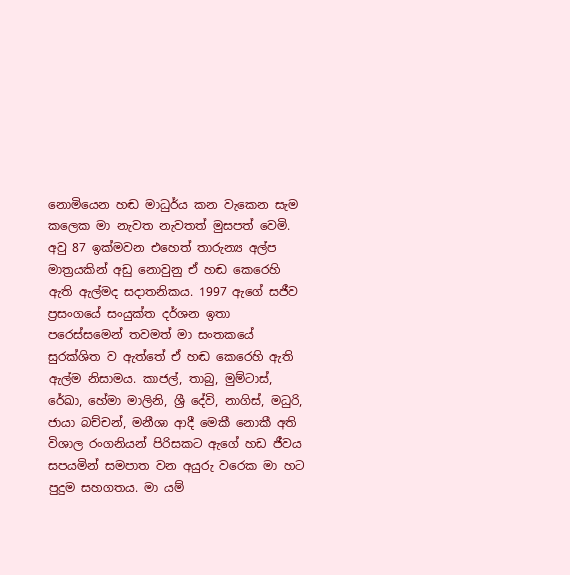නොමියෙන හඬ මාධුර්ය කන වැකෙන සැම කලෙක මා නැවත නැවතත් මුසපත් වෙමි. අවු 87 ඉක්මවන එහෙත් තාරුන්‍ය අල්ප මාත්‍රයකින් අඩු නොවුනු ඒ හඬ කෙරෙහි ඇති ඇල්මද සදාතනිකය. 1997 ඇගේ සජීව ප්‍රසංගයේ සංයුක්ත දර්ශන ඉතා පරෙස්සමෙන් තවමත් මා සංතකයේ සුරක්ශිත ව ඇත්තේ ඒ හඬ කෙරෙහි ඇති ඇල්ම නිසාමය. කාජල්, තාබු, මුම්ටාස්, රේඛා, හේමා මාලිනි, ශ්‍රී දේවි, නාගිස්, මධුරි, ජායා බච්චන්, මනීශා ආදී මෙකී නොකී අති විශාල රංගනියන් පිරිසකට ඇගේ හඩ ජීවය සපයමින් සමපාත වන අයුරු වරෙක මා හට පුදුම සහගතය. මා යම්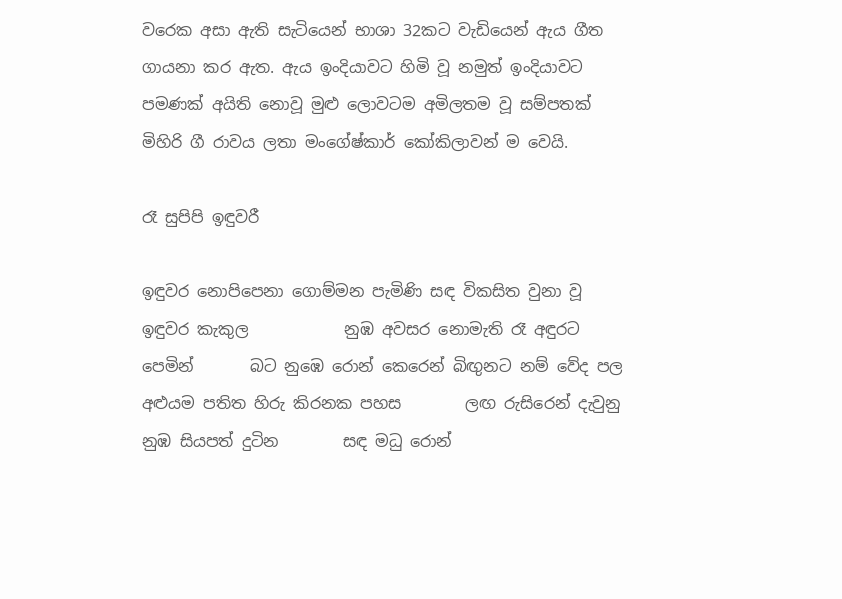වරෙක අසා ඇති සැටියෙන් භාශා 32කට වැඩියෙන් ඇය ගීත ගායනා කර ඇත. ඇය ඉංදියාවට හිමි වූ නමුත් ඉංදියාවට පමණක් අයිති නොවූ මුළු ලොවටම අමිලතම වූ සම්පතක් මිහිරි ගී රාවය ලතා මංගේෂ්කාර් කෝකිලාවන් ම වෙයි.

රෑ සුපිපි ඉඳුවරී

ඉඳුවර නොපිපෙනා ගොම්මන පැමිණි සඳ විකසිත වුනා වූ ඉඳුවර කැකුල            නුඹ අවසර නොමැති රෑ අඳුරට පෙමින්       බට නුඹෙ රොන් කෙරෙන් බිඟුනට නම් වේද පල අළුයම පතිත හිරු කිරනක පහස        ලඟ රුසිරෙන් දැවුනු නුඹ සියපත් දුටින        සඳ මධු රොන්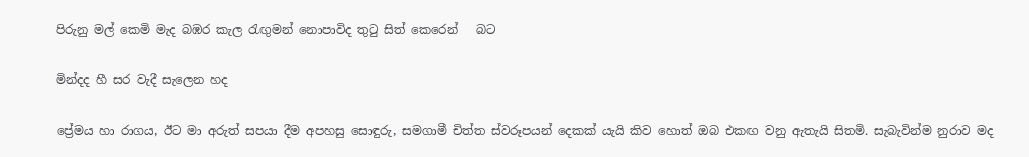පිරුනු මල් කෙමි මැද බඹර කැල රැඟුමන් නොපාවිද තුටු සිත් කෙරෙන්   බට

මින්දද හී සර ‍වැදී සැලෙන හද

ප්‍රේමය හා රාගය, ඊට මා අරුත් සපයා දීම අපහසු සොඳුරු, සමගාමී චිත්ත ස්වරූපයන් දෙකක් යැයි කිව හොත් ඔබ එකඟ වනු ඇතැයි සිතමි. සැබැවින්ම නුරාව මද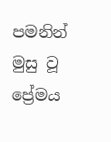පමනින් මුසු වූ ප්‍රේමය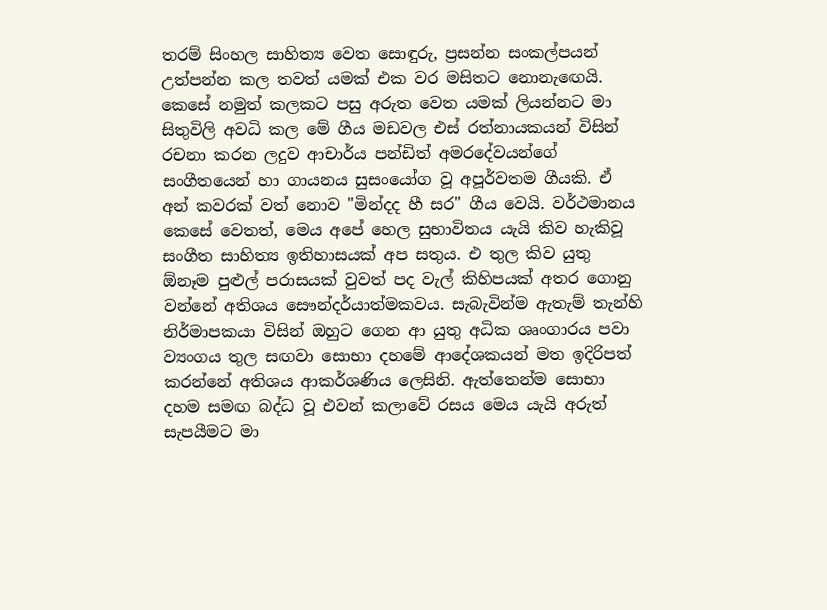තරම් සිංහල සාහිත්‍ය වෙත සොඳුරු, ප්‍රසන්න සංකල්පයන් උත්පන්න කල තවත් යමක් එක වර මසිතට නොනැඟෙයි. කෙසේ නමුත් කලකට පසු අරුත වෙත යමක් ලියන්නට මා සිතුවිලි අවධි කල මේ ගීය මඩවල එස් රත්නායකයන් විසින් රචනා කරන ලදුව ආචාර්ය පන්ඩිත් අමරදේවයන්ගේ සංගීතයෙන් හා ගායනය සුසංයෝග වූ අපූර්වතම ගීයකි. ඒ අන් කවරක් වත් නොව "මින්දද හී සර" ගීය වෙයි. වර්ථමානය කෙසේ වෙතත්, මෙය අපේ හෙල සුභාවිතය යැයි කිව හැකිවූ සංගීත සාහිත්‍ය ඉතිහාසයක් අප සතුය. එ තුල කිව යුතු ඕනෑම පුළුල් පරාසයක් වුවත් පද වැල් කිහිපයක් අතර ගොනු වන්නේ අතිශය සෞන්දර්යාත්මකවය. සැබැවින්ම ඇතැම් තැන්හි නිර්මාපකයා විසින් ඔහුට ගෙන ආ යුතු අධික ශෘංගාරය පවා ව්‍යංගය තුල සඟවා සොභා දහමේ ආදේශකයන් මත ඉදිරිපත් කරන්නේ අතිශය ආකර්ශණිය ලෙසිනි. ඇත්තෙන්ම සොභා දහම සමඟ බද්ධ වූ එවන් කලාවේ රසය මෙය යැයි අරුත් සැපයීමට මා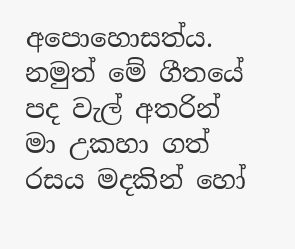අපොහොසත්ය. නමුත් මේ ගීතයේ පද වැල් අතරින් මා උකහා ගත් රසය මදකින් හෝ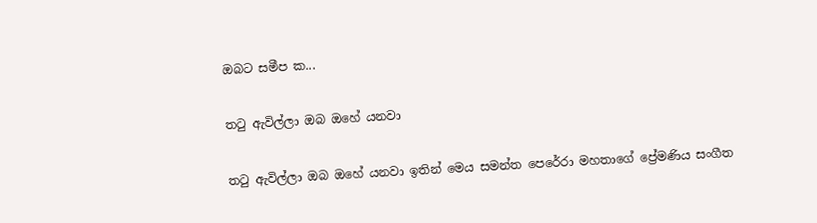ඔබට සමීප ක...

ත‍ටු ඇවිල්ලා ඔබ ඔහේ යනවා

ත‍ටු ඇවිල්ලා ඔබ ඔහේ යනවා ඉතින් මෙය සමන්ත පෙරේරා මහතාගේ ප්‍රේමණිය සංගීත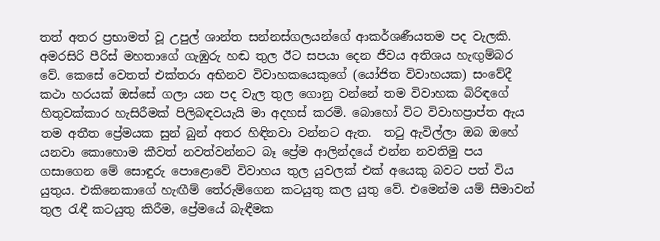තත් අතර ප්‍රභාමත් වූ උපුල් ශාන්ත සන්නස්ගලයන්ගේ ආකර්ශණීයතම පද වැලකි.  අමරසිරි පීරිස් මහතාගේ ගැඹුරු හඬ තුල ඊට සපයා දෙන ජීවය අතිශය හැඟුම්බර වේ. කෙසේ වෙතත් එක්තරා අභිනව විවාහකයෙකුගේ (යෝජිත විවාහයක) සංවේදී කථා හරයක් ඔස්සේ ගලා යන පද වැල තුල ගොනු වන්නේ තම විවාහක බිරිඳගේ හිතුවක්කාර හැසිරීමක් පිලිබඳවයැයි මා අදහස් කරමි. බොහෝ විට විවාහප්‍රාප්ත ඇය තම අතීත ප්‍රේමයක සුන් බුන් අතර හිඳිනවා වන්නට ඇත.  ත‍ටු ඇවිල්ලා ඔබ ඔහේ යනවා කොහොම කීවත් නවත්වන්නට බෑ ප්‍රේම ආලින්දයේ එන්න නවතිමු පය ගසාගෙන මේ සොඳුරු පොළොවේ විවාහය තුල යුවලක් එක් අයෙකු බවට පත් විය යුතුය. එකිනෙකාගේ හැඟීම් තේරුම්ගෙන කටයුතු කල යුතු වේ. එමෙන්ම යම් සීමාවන් තුල රැඳී කටයුතු කිරීම, ප්‍රේමයේ බැඳීමක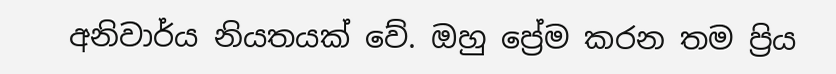අනිවාර්ය නියතයක් වේ. ඔහු ප්‍රේම කරන තම ප්‍රිය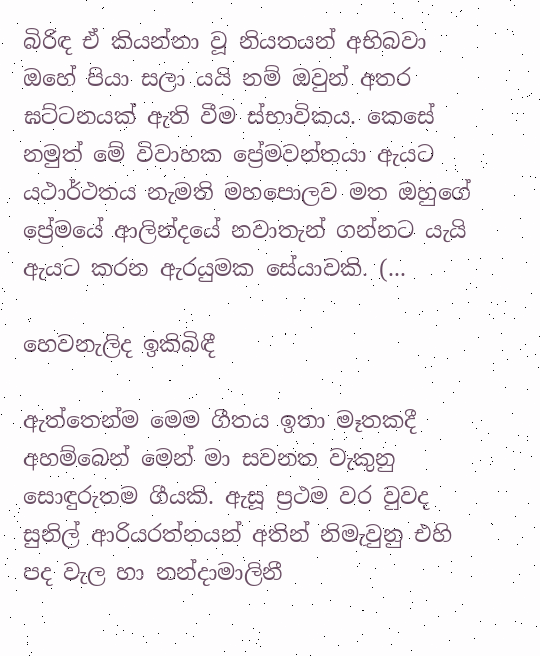බිරිඳ ඒ කියන්නා වූ නියතයන් අභිබවා ඔහේ පියා සලා යයි නම් ඔවුන් අතර ඝට්ටනයක් ඇති වීම ස්භාවිකය. කෙසේ නමුත් මේ විවාහක ප්‍රේමවන්තයා ඇයට යථාර්ථතය නැමති මහපොලව මත ඔහුගේ ප්‍රේමයේ ආලින්දයේ නවාතැන් ගන්නට යැයි ඇයට කරන ඇරයුමක සේයාවකි. (...

හෙවනැලිද ඉකිබිඳී

ඇත්තෙන්ම මෙම ගීතය ඉතා මෑතකදී අහම්බෙන් මෙන් මා සවනත වැකුනු සොඳුරුතම ගීයකි. ඇසූ ප්‍රථම වර වුවද සුනිල් ආරියරත්නයන් අතින් නිමැවුනු එහි පද වැල හා නන්දාමාලිනී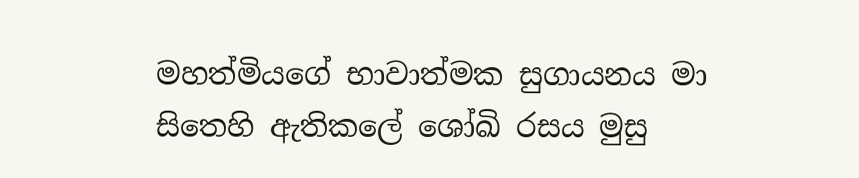මහත්මියගේ භාවාත්මක සුගායනය මා සිතෙහි ඇතිකලේ ශෝඛි රසය මුසු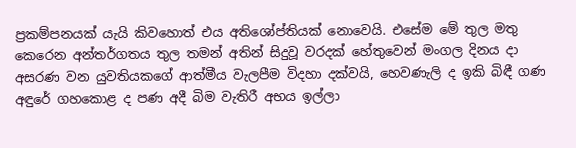ප්‍රකම්පනයක් යැයි කිවහොත් එය අතිශෝප්තියක් නොවෙයි. එසේම මේ තුල මතු කෙරෙන අන්තර්ගතය තුල තමන් අතින් සිදුවූ වරදක් හේතුවෙන් මංගල දිනය දා අසරණ වන යුවතියකගේ ආත්මීය වැලපීම විදහා දක්වයි, හෙවණැලි ද ඉකි බිඳී ගණ අඳුරේ ගහකොළ ද පණ අදී බිම වැතිරී අභය ඉල්ලා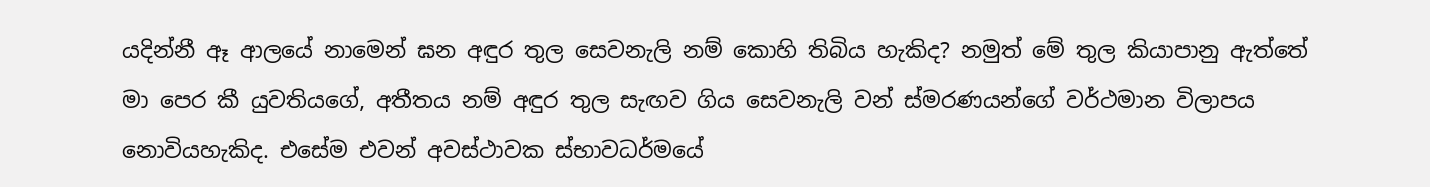යදින්නී ඈ ආලයේ නාමෙන් ඝන අඳුර තුල සෙවනැලි නම් කොහි තිබිය හැකිද? නමුත් මේ තුල කියාපානු ඇත්තේ මා පෙර කී යුවතියගේ, අතීතය නම් අඳුර තුල සැඟව ගිය සෙවනැලි වන් ස්මරණයන්ගේ වර්ථමාන විලාපය නොවියහැකිද. එසේම එවන් අවස්ථාවක ස්භාවධර්මයේ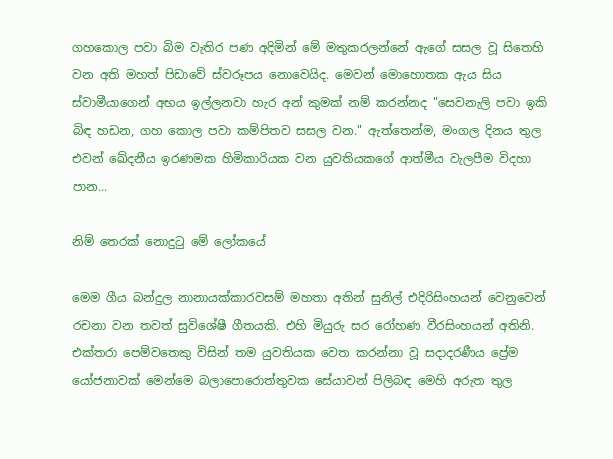ගහකොල පවා බිම වැතිර පණ අදිමින් මේ මතුකරලන්නේ ඇගේ සසල වූ සිතෙහි වන අති මහත් පිඩාවේ ස්වරූපය නොවෙයිද. මෙවන් මොහොතක ඇය සිය ස්වාමීයාගෙන් අභය ඉල්ලනවා හැර අන් කුමක් නම් කරන්නද "සෙවනැලි පවා ඉකි බිඳ හඩන, ගහ කොල පවා කම්පිතව සසල වන." ඇත්තෙන්ම, මංගල දිනය තුල එවන් ඛේදනීය ඉරණමක හිමිකාරියක වන යුවතියකගේ ආත්මීය වැලපීම විදහා පාන...

නිම් තෙරක් නොදුටු මේ ලෝකයේ

මෙම ගීය බන්දුල නානායක්කාරවසම් මහතා අතින් සුනිල් එදිරිසිංහයන් වෙනුවෙන් රචනා වන තවත් සුවිශේෂී ගීතයකි. එහි මියුරු සර රෝහණ වීරසිංහයන් අතිනි. එක්තරා පෙම්වතෙකු විසින් තම යුවතියක වෙත කරන්නා වූ සදාදරණීය ප්‍රේම යෝජනාවක් මෙන්මෙ බලාපොරොත්තුවක සේයාවන් පිලිබඳ මෙහි අරුත තුල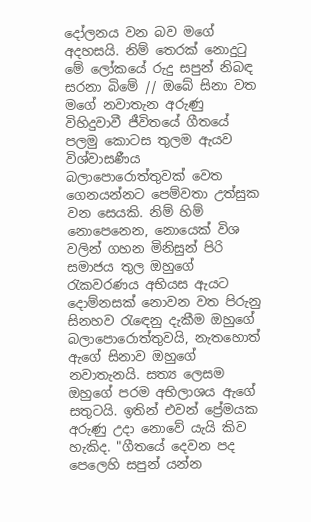දෝලනය වන බව මගේ අදහසයි. නිම් තෙරක් නොදුටු මේ ලෝකයේ රුදු සපුන් නිබඳ සරනා බිමේ // ඔබේ සිනා වත මගේ නවාතැන අරුණු විහිදුවාවී ජීවිතයේ ගීතයේ පලමු කොටස තුලම ඇයව විශ්වාසණීය බලාපොරොත්තුවක් වෙත ගෙනයන්නට පෙම්වතා උත්සුක වන සෙයකි. නිම් හිම් නොපෙනෙන, නොයෙක් විශ වලින් ගහන මිනිසුන් පිරි සමාජය තුල ඔහුගේ රැකවරණය අභියස ඇයට දොම්නසක් නොවන වත පිරුනු සිනහව රැඳෙනු දැකීම ඔහුගේ බලාපොරොත්තුවයි, නැතහොත් ඇගේ සිනාව ඔහුගේ නවාතැනයි. සත්‍ය ලෙසම ඔහුගේ පරම අභිලාශය ඇගේ සතුටයි. ඉතින් එවන් ප්‍රේමයක අරුණු උදා නොවේ යැයි කිව හැකිද. "ගීතයේ දෙවන පද පෙලෙහි සපුන් යන්න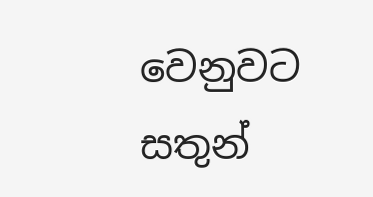වෙනුවට සතුන්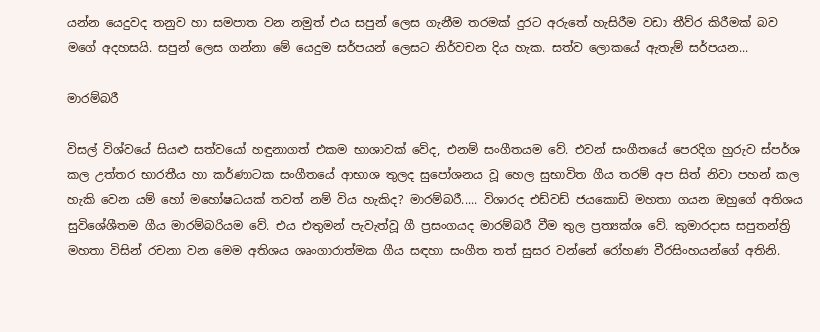යන්න යෙදුවද තනුව හා සමපාත වන නමුත් එය සපුන් ලෙස ගැනීම තරමක් දුරට අරුතේ හැසිරීම වඩා තීව්ර කිරීමක් බව මගේ අදහසයි. සපුන් ලෙස ගන්නා මේ යෙදුම සර්පයන් ලෙසට නිර්වචන දිය හැක. සත්ව ලොකයේ ඇතැම් සර්පයන...

මාරම්බරී

විසල් විශ්වයේ සියළු සත්වයෝ හඳුනාගත් එකම භාශාවක් වේද, එනම් සංගීතයම වේ. එවන් සංගීතයේ පෙරදිග හුරුව ස්පර්ශ කල උත්තර භාරතීය හා කර්ණාටක සංගීතයේ ආභාශ තුලද සුපෝශනය වූ හෙල සුභාවිත ගීය තරම් අප සිත් නිවා පහන් කල හැකි වෙන යම් හෝ මහෝෂධයක් තවත් නම් විය හැකිද? මාරම්බරී..... විශාරද එඩ්වඩ් ජයකොඩි මහතා ගයන ඔහුගේ අතිශය සුවිශේශීතම ගීය මාරම්බරියම වේ. එය එතුමන් පැවැත්වූ ගී ප්‍රසංගයද මාරම්බරී වීම තුල ප්‍රත්‍යක්ශ වේ. කුමාරදාස සපුතන්ත්‍රි මහතා විසින් රචනා වන මෙම අතිශය ශෘංගාරාත්මක ගීය සඳහා සංගීත තත් සුසර වන්නේ රෝහණ වීරසිංහයන්ගේ අතිනි.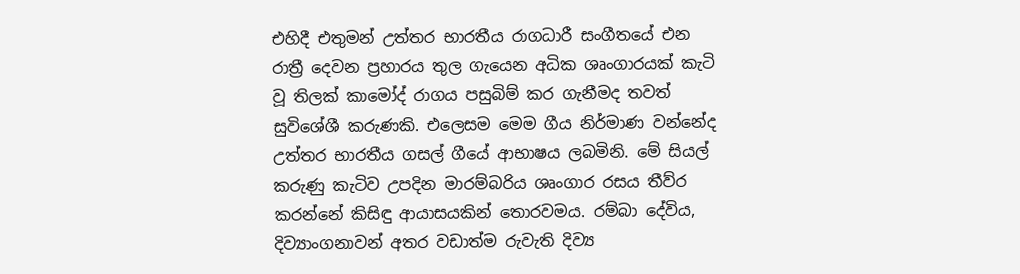එහිදී එතුමන් උත්තර භාරතීය රාගධාරී සංගීතයේ එන රාත්‍රී දෙවන ප්‍රහාරය තුල ගැයෙන අධික ශෘංගාරයක් කැටි වූ තිලක් කාමෝද් රාගය පසුබිම් කර ගැනීමද තවත් සුවිශේශී කරුණකි. එලෙසම මෙම ගීය නිර්මාණ වන්නේද උත්තර භාරතීය ගසල් ගීයේ ආභාෂය ලබමිනි. මේ සියල් කරුණු කැටිව උපදින මාරම්බරිය ශෘංගාර රසය තීව්ර කරන්නේ කිසිඳු ආයාසයකින් තොරවමය. රම්බා දේවිය, දිව්‍යාංගනාවන් අතර වඩාත්ම රුවැති දිව්‍ය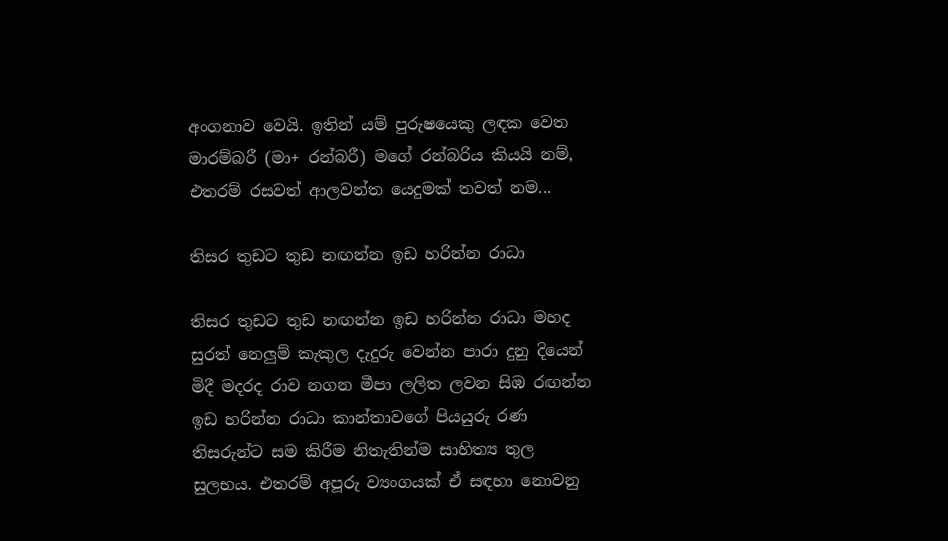අංගනාව වෙයි. ඉතින් යම් පුරුෂයෙකු ලඳක වෙත මාරම්බරී (මා+ රන්බරී) මගේ රන්බරිය කියයි නම්, එතරම් රසවත් ආලවන්ත යෙදුමක් තවත් නම...

තිසර තුඩට තුඩ නඟන්න ඉඩ හරින්න රාධා

තිසර තුඩට තුඩ නඟන්න ඉඩ හරින්න රාධා මහද සුරත් නෙලුම් කැකුල දැදුරු වෙන්න පාරා දුනු දියෙන් මිදී මදරද රාව නගන මීපා ලලිත ලවන සිඹ රඟන්න ඉඩ හරින්න රාධා කාන්තාවගේ පියයුරු රණ තිසරුන්ට සම කිරීම නිතැතින්ම සාහිත්‍ය තුල සුලභය. එතරම් අපූරු ව්‍යංගයක් ඒ සඳහා නොවනු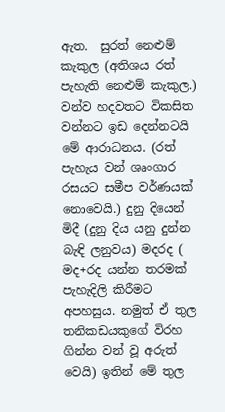ඇත.  සුරත් නෙළුම් කැකුල (අතිශය රත් පැහැති නෙළුම් කැකුල.) වන්ව හදවතට විකසිත වන්නට ඉඩ දෙන්නටයි මේ ආරාධනය. (රත් පැහැය වන් ශෘංගාර රසයට සමීප වර්ණයක් නොවෙයි.) දුනු දියෙන් මිදී (දුනු දිය යනු දුන්න බැඳි ලනුවය) මදරද ( මද+රද යන්න තරමක් පැහැදිලි කිරීමට අපහසුය. නමුත් ඒ තුල තනිකඩයකුගේ විරහ ගින්න වන් වූ අරුත් වෙයි) ඉතින් මේ තුල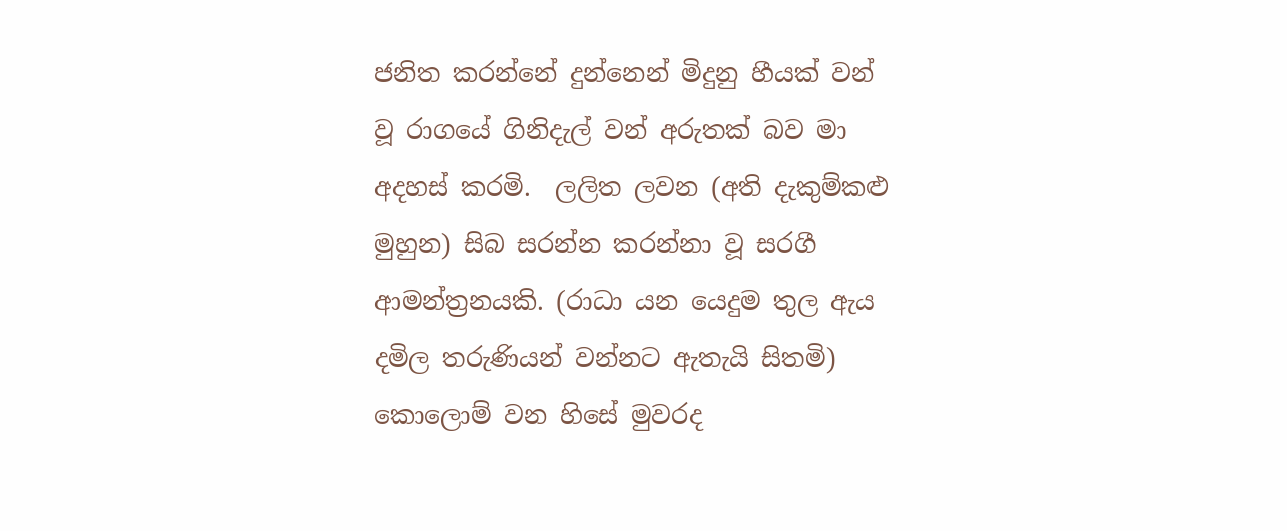ජනිත කරන්නේ දුන්නෙන් මිදුනු හීයක් වන් වූ රාගයේ ගිනිදැල් වන් අරුතක් බව මා අදහස් කරමි.  ලලිත ලවන (අති දැකුම්කළු මුහුන) සිබ සරන්න කරන්නා වූ සරගී ආමන්ත්‍රනයකි. (රාධා යන යෙදුම තුල ඇය දමිල තරුණියන් වන්නට ඇතැයි සිතමි) කොලොම් වන හිසේ මුවරද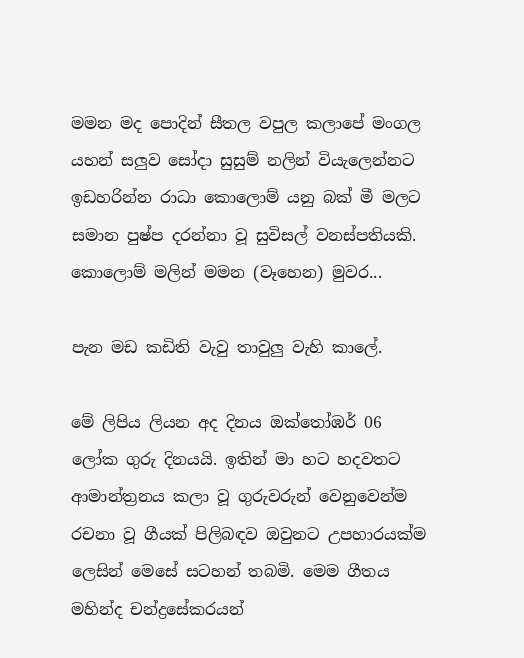මමන මද පොදින් සීතල වපුල කලාපේ මංගල  යහන් සලුව සෝදා සුසුම් නලින් වියැලෙන්නට  ඉඩහරින්න රාධා කොලොම් යනු බක් මී මලට සමාන පුෂ්ප දරන්නා වූ සුවිසල් වනස්පතියකි. කොලොම් මලින් මමන (වෑහෙන) මුවර...

පැන මඩ කඩිති වැවු තාවුලු වැහි කාලේ.

මේ ලිපිය ලියන අද දිනය ඔක්තෝඹර් 06 ලෝක ගුරු දිනයයි. ඉතින් මා හට හදවතට ආමාන්ත්‍රනය කලා වූ ගුරුවරුන් වෙනුවෙන්ම රචනා වූ ගීයක් පිලිබඳව ඔවුනට උපහාරයක්ම ලෙසින් මෙසේ සටහන් තබමි. මෙම ගීතය මහින්ද චන්ද්‍රසේකරයන්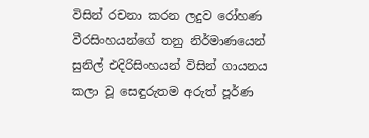විසින් රචනා කරන ලදුව රෝහණ වීරසිංහයන්ගේ තනු නිර්මාණයෙන් සුනිල් එදිරිසිංහයන් විසින් ගායනය කලා වූ සෙඳුරුතම අරුත් පූර්ණ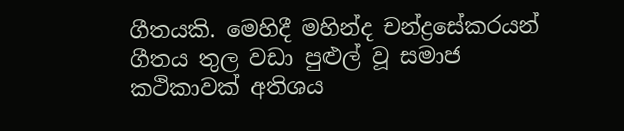ගීතයකි. මෙහිදී මහින්ද චන්ද්‍රසේකරයන් ගීතය තුල වඩා පුළුල් වූ සමාජ කථිකාවක් අතිශය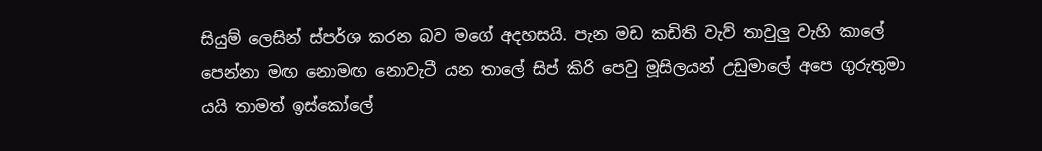සියුම් ලෙසින් ස්පර්ශ කරන බව මගේ අදහසයි. පැන මඩ කඩිති වැව් තාවුලු වැහි කාලේ පෙන්නා මඟ නොමඟ නොවැටී යන තාලේ සිප් කිරි පෙවු මූසිලයන් උඩුමාලේ අපෙ ගුරුතුමා යයි තාමත් ඉස්කෝලේ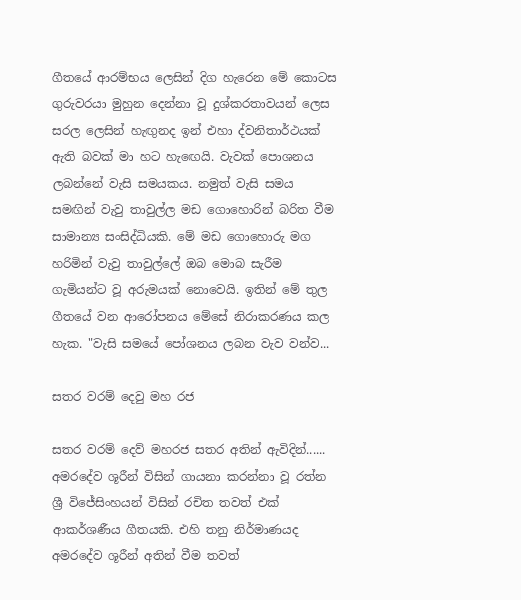ගීතයේ ආරම්භය ලෙසින් දිග හැරෙන මේ කොටස ගුරුවරයා මුහුන දෙන්නා වූ දුශ්කරතාවයන් ලෙස සරල ලෙසින් හැඟුනද ඉන් එහා ද්වනිතාර්ථයක් ඇති බවක් මා හට හැඟෙයි. වැවක් පොශනය ලබන්නේ වැසි සමයකය. නමුත් වැසි සමය සමඟින් වැවු තාවුල්ල මඩ ගොහොරින් බරිත වීම සාමාන්‍ය සංසිද්ධියකි. මේ මඩ ගොහොරු මග හරිමින් වැවු තාවුල්ලේ ඔබ මොබ සැරීම ගැමියන්ට වූ අරුමයක් නොවෙයි. ඉතින් මේ තුල ගීතයේ වන ආරෝපනය මේසේ නිරාකරණය කල හැක. "වැසි සමයේ පෝශනය ලබන වැව වන්ව...

සතර වරම් දෙවු මහ රජ

සතර වරම් දෙව් මහරජ සතර අතින් ඇවිදින්...... අමරදේව ශූරීන් විසින් ගායනා කරන්නා වූ රත්න ශ්‍රී විජේසිංහයන් විසින් රචිත තවත් එක් ආකර්ශණීය ගීතයකි. එහි තනු නිර්මාණයද අමරදේව ශූරීන් අතින් වීම තවත්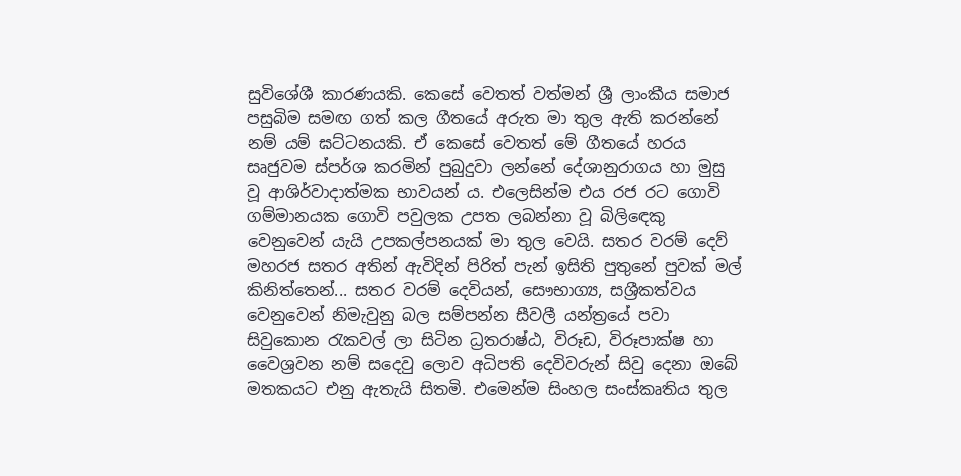සුවිශේශී කාරණයකි. කෙසේ වෙතත් වත්මන් ශ්‍රී ලාංකීය සමාජ පසුබිම සමඟ ගත් කල ගීත‍යේ අරුත මා තුල ඇති කරන්නේ නම් යම් ඝට්ටනයකි. ඒ කෙසේ වෙතත් මේ ගීතයේ හරය සෘජුවම ස්පර්ශ කරමින් පුබුදුවා ලන්නේ දේශානුරාගය හා මුසු වූ ආශිර්වාදාත්මක භාවයන් ය. එලෙසින්ම එය රජ රට ගොවි ගම්මානයක ගොවි පවුලක උපත ලබන්නා වූ බිලිඳෙකු වෙනුවෙන් යැයි උපකල්පනයක් මා තුල වෙයි. සතර වරම් දෙව් මහරජ සතර අතින් ඇවිදින් පිරිත් පැන් ඉසිති පුතුනේ පුවක් මල් කිනිත්තෙන්... සතර වරම් දෙවියන්, සෞභාග්‍ය, සශ්‍රීකත්වය වෙනුවෙන් නිමැවුනු බල සම්පන්න සීවලී යන්ත්‍රයේ පවා සිවුකොන රැකවල් ලා සිටින ධ්‍රතරාෂ්ඨ, විරූඩ, විරූපාක්ෂ හා වෛශ්‍රවන නම් සදෙවු ලොව අධිපති දෙවිවරුන් සිවු දෙනා ඔබේ මතකයට එනු ඇතැයි සිතමි. එමෙන්ම සිංහල සංස්කෘතිය තුල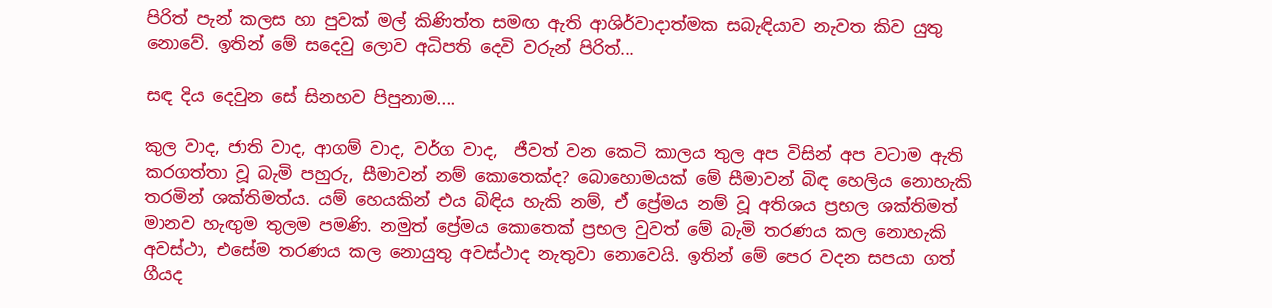පිරිත් පැන් කලස හා පුවක් මල් කිණිත්ත සමඟ ඇති ආශිර්වාදාත්මක සබැඳියාව නැවත කිව යුතු නොවේ. ඉතින් මේ සදෙවු ලොව අධිපති දෙවි වරුන් පිරිත්...

සඳ දිය දෙවුන සේ සිනහව පිපුනාම....

කුල වාද, ජාති වාද, ආගම් වාද, වර්ග වාද,  ජීවත් වන කෙටි කාලය තුල අප විසින් අප වටාම ඇති කරගත්තා වූ බැමි පහුරු, සීමාවන් නම් කොතෙක්ද? බොහොමයක් මේ සීමාවන් බිඳ හෙලිය නොහැකි තරමින් ශක්තිමත්ය. යම් හෙයකින් එය බිඳිය හැකි නම්, ඒ ප්‍රේමය නම් වූ අතිශය ප්‍රභල ශක්තිමත් මානව හැඟුම තුලම පමණි. නමුත් ප්‍රේමය කොතෙක් ප්‍රභල වුවත් මේ බැමි තරණය කල නොහැකි අවස්ථා, එසේම තරණය කල නොයුතු අවස්ථාද නැතුවා නොවෙයි. ඉතින් මේ පෙර වදන සපයා ගත් ගීයද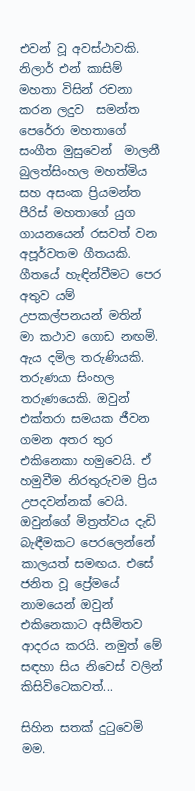එවන් වූ අවස්ථාවකි. නිලාර් එන් කාසිම් මහතා විසින් රචනා කරන ලදුව  සමන්ත පෙරේරා මහතාගේ සංගීත මුසුවෙන්  මාලනී බුලත්සිංහල මහත්මිය සහ අසංක ප්‍රියමන්ත පීරිස් මහතාගේ යුග ගායනයෙන් රසවත් වන අපූර්වතම ගීතයකි. ගීතයේ හැඳින්වීමට පෙර අතුව යම් උපකල්පනයන් මතින් මා කථාව ගොඩ නඟමි.  ඇය දමිල තරුණියකි. තරුණයා සිංහල තරුණයෙකි. ඔවුන් එක්තරා සමයක ජීවන ගමන අතර තුර එකිනෙකා හමුවෙයි. ඒ හමුවීම නිරතුරුවම ප්‍රිය උපදවන්නක් වෙයි. ඔවුන්ගේ මිත්‍රත්වය දැඩි බැඳීමකට පෙරලෙන්නේ කාලයත් සමඟය. එසේ ජනිත වූ ප්‍රේමයේ නාමයෙන් ඔවුන් එකිනෙකාට අසීමිතව ආදරය කරයි. නමුත් මේ සඳහා සිය නිවෙස් වලින් කිසිවිටෙකවත්...

සිහින සතක් දුටුවෙමි මම.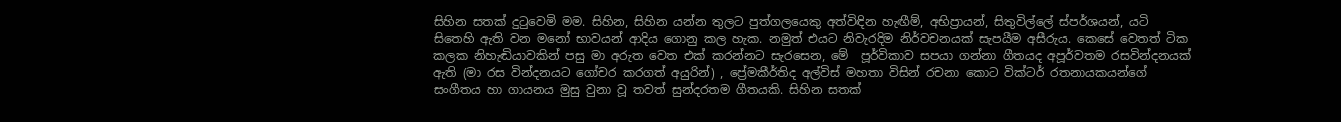සිහින සතක් දුටුවෙමි මම. සිහින, සිහින යන්න තුලට පුත්ගලයෙකු අත්විඳින හැඟීම්, අභිප්‍රායන්, සිතුවිල්ලේ ස්පර්ශයන්, යටි සිතෙහි ඇති වන මනෝ භාවයන් ආදිය ගොනු කල හැක. නමුත් එයට නිවැරදිම නිර්වචනයක් සැපයීම අසීරුය. කෙසේ වෙතත් ටික කලක නිහැඬියාවකින් පසු මා අරුත වෙත එක් කරන්නට සැරසෙන, මේ  පූර්විකාව සපයා ගන්නා ගීතයද අපූර්වතම රසවින්දනයක් ඇති (මා රස වින්දනයට ගෝචර කරගත් අයුරින්) , ප්‍රේමකීර්තිද අල්විස් මහතා විසින් රචනා කොට වික්ටර් රතනායකයන්ගේ සංගීතය හා ගායනය මුසු වුනා වූ තවත් සුන්දරතම ගීතයකි. සිහින සතක්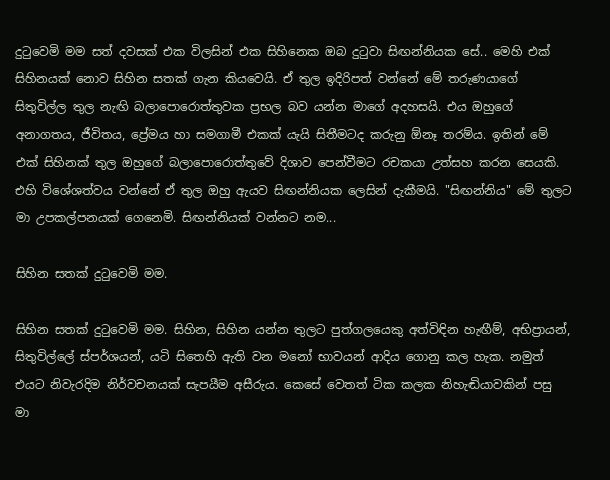දුටුවෙමි මම සත් දවසක් එක විලසින් එක සිහිනෙක ඔබ දුටුවා සිඟන්නියක සේ.. මෙහි එක් සිහිනයක් නොව සිහින සතක් ගැන කියවෙයි. ඒ තුල ඉදිරිපත් වන්නේ මේ තරුණයාගේ සිතුවිල්ල තුල නැඟි බලාපොරොත්තුවක ප්‍රභල බව යන්න මාගේ අදහසයි. එය ඔහුගේ අනාගතය, ජීවිතය, ප්‍රේමය හා සමගාමී එකක් යැයි සිතීමටද කරුනු ඕනෑ තරම්ය. ඉතින් මේ එක් සිහිනක් තුල ඔහුගේ බලාපොරොත්තුවේ දිශාව පෙන්වීමට රචකයා උත්සහ කරන සෙයකි. එහි විශේශත්වය වන්නේ ඒ තුල ඔහු ඇයව සිඟන්නියක ලෙසින් දැකීමයි. "සිඟන්නිය" මේ තුලට මා උපකල්පනයක් ගෙනෙමි. සිඟන්නියක් වන්නට නම...

සිහින සතක් දුටුවෙමි මම.

සිහින සතක් දුටුවෙමි මම. සිහින, සිහින යන්න තුලට පුත්ගලයෙකු අත්විඳින හැඟීම්, අභිප්‍රායන්, සිතුවිල්ලේ ස්පර්ශයන්, යටි සිතෙහි ඇති වන මනෝ භාවයන් ආදිය ගොනු කල හැක. නමුත් එයට නිවැරදිම නිර්වචනයක් සැපයීම අසීරුය. කෙසේ වෙතත් ටික කලක නිහැඬියාවකින් පසු මා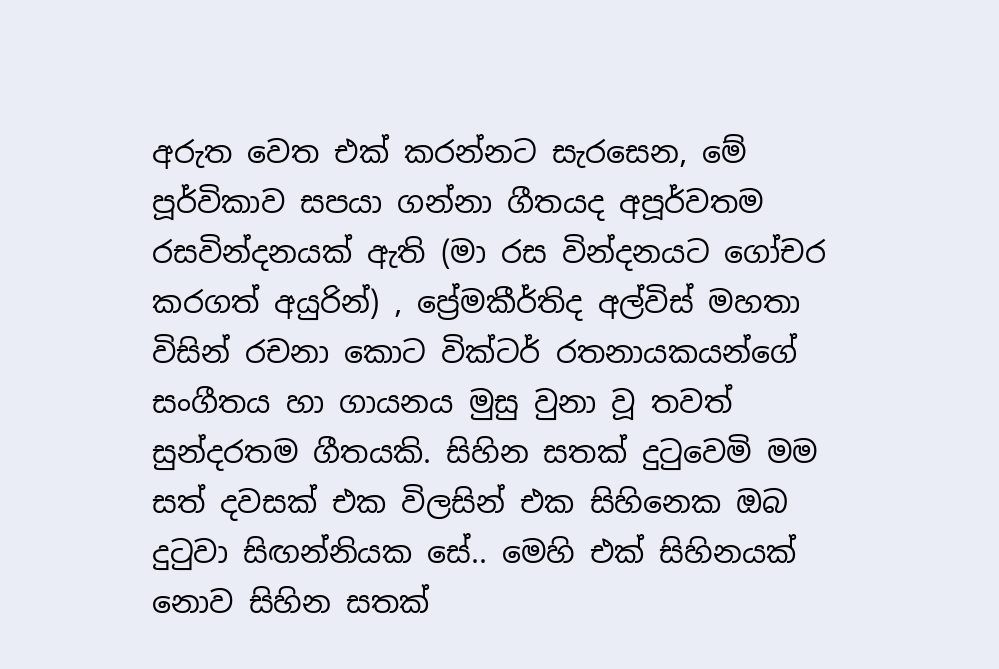අරුත වෙත එක් කරන්නට සැරසෙන, මේ  පූර්විකාව සපයා ගන්නා ගීතයද අපූර්වතම රසවින්දනයක් ඇති (මා රස වින්දනයට ගෝචර කරගත් අයුරින්) , ප්‍රේමකීර්තිද අල්විස් මහතා විසින් රචනා කොට වික්ටර් රතනායකයන්ගේ සංගීතය හා ගායනය මුසු වුනා වූ තවත් සුන්දරතම ගීතයකි. සිහින සතක් දුටුවෙමි මම සත් දවසක් එක විලසින් එක සිහිනෙක ඔබ දුටුවා සිඟන්නියක සේ.. මෙහි එක් සිහිනයක් නොව සිහින සතක්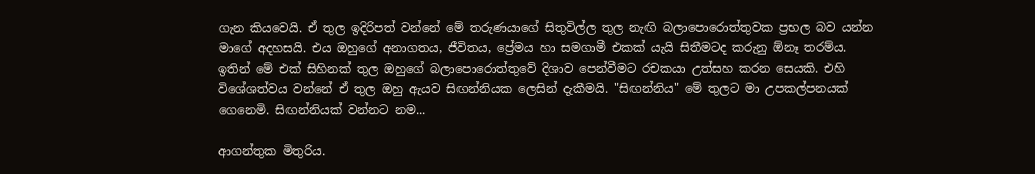ගැන කියවෙයි. ඒ තුල ඉදිරිපත් වන්නේ මේ තරුණයාගේ සිතුවිල්ල තුල නැඟි බලාපොරොත්තුවක ප්‍රභල බව යන්න මාගේ අදහසයි. එය ඔහුගේ අනාගතය, ජීවිතය, ප්‍රේමය හා සමගාමී එකක් යැයි සිතීමටද කරුනු ඕනෑ තරම්ය. ඉතින් මේ එක් සිහිනක් තුල ඔහුගේ බලාපොරොත්තුවේ දිශාව පෙන්වීමට රචකයා උත්සහ කරන සෙයකි. එහි විශේශත්වය වන්නේ ඒ තුල ඔහු ඇයව සිඟන්නියක ලෙසින් දැකීමයි. "සිඟන්නිය" මේ තුලට මා උපකල්පනයක් ගෙනෙමි. සිඟන්නියක් වන්නට නම...

ආගන්තුක මිතුරිය.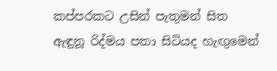කප්පරකට උසින් පැතුමන් සිත             ඇඳුනූ රිද්මය පතා සිටියද හැඟුමෙන්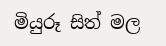මියුරූ සිත් මල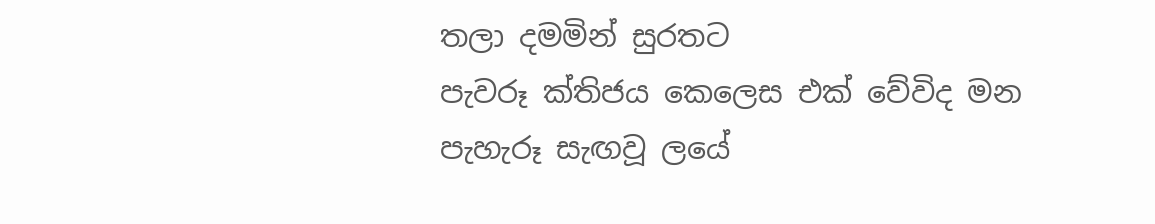තලා දමමින් සුරතට               පැවරූ ක්තිජය කෙලෙස එක් වේවිද මන        පැහැරූ සැඟවූ ලයේ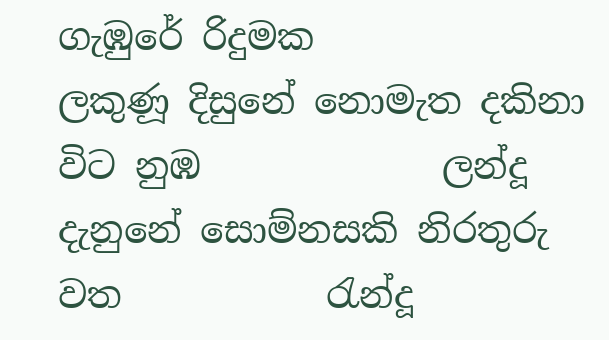ගැඹුරේ රිදුමක                  ලකුණූ දිසුනේ නොමැත දකිනා විට නුඹ             ලන්දූ දැනුනේ සොම්නසකි නිරතුරු වත           රැන්දූ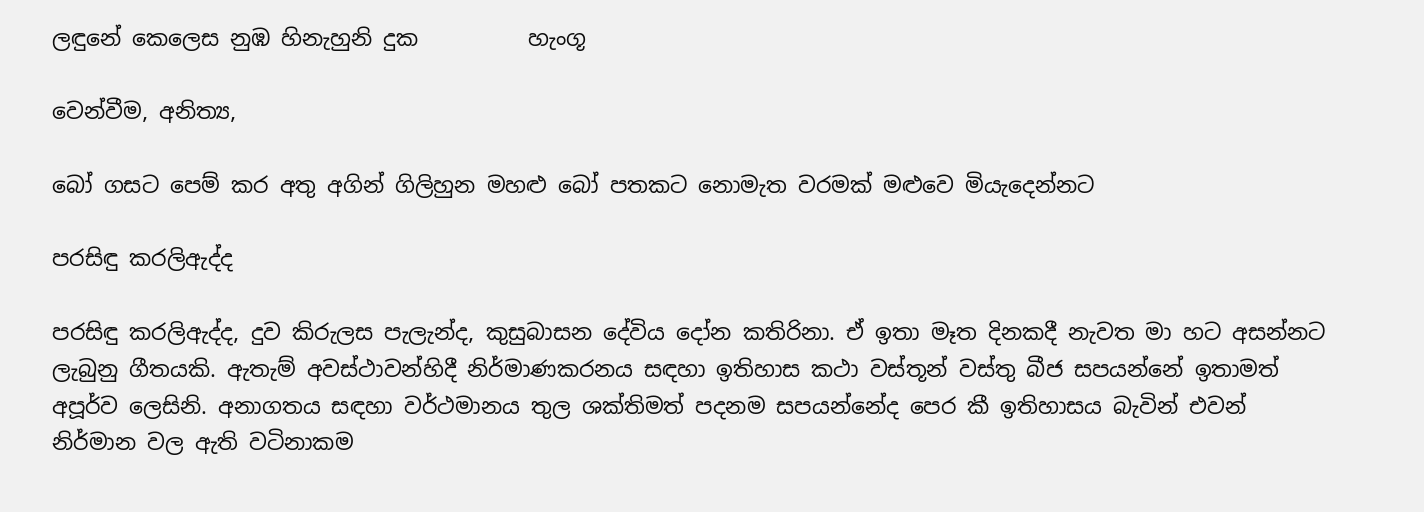ලඳුනේ කෙලෙස නුඹ හිනැහුනි දුක          හැංගූ

වෙන්වීම, අනිත්‍ය,

බෝ ගසට පෙම් කර අතු අගින් ගිලිහුන මහළු බෝ පතකට නොමැත වරමක් මළුවෙ මියැදෙන්නට

පරසිඳු කරලිඇද්ද

පරසිඳු කරලිඇද්ද, දුව කිරුලස පැලැන්ද, කුසුබාසන දේවිය දෝන කතිරිනා. ඒ ඉතා මෑත දිනකදී නැවත මා හට අසන්නට ලැබුනු ගීතයකි. ඇතැම් අවස්ථාවන්හිදී නිර්මාණකරනය සඳහා ඉතිහාස කථා වස්තූන් වස්තු බීජ සපයන්නේ ඉතාමත් අපූර්ව ලෙසිනි. අනාගතය සඳහා වර්ථමානය තුල ශක්තිමත් පදනම සපයන්නේද පෙර කී ඉතිහාසය බැවින් එවන් නිර්මාන වල ඇති වටිනාකම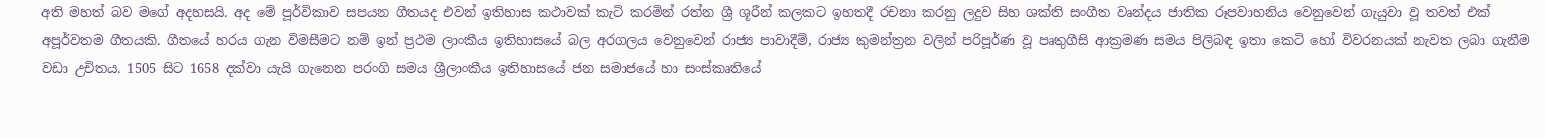අති මහත් බව මගේ අදහසයි. අද මේ පූර්විකාව සපයන ගීතයද එවන් ඉතිහාස කථාවක් කැටි කරමින් රත්න ශ්‍රී ශූරීන් කලකට ඉහතදී රචනා කරනු ලදුව සිහ ශක්ති සංගීත වෘන්දය ජාතික රූපවාහනිය වෙනුවෙන් ගැයුවා වූ තවත් එක් අපූර්වතම ගීතයකි. ගීතයේ හරය ගැන විමසීමට නම් ඉන් ප්‍රථම ලාංකීය ඉතිහාසයේ බල අරගලය වෙනුවෙන් රාජ්‍ය පාවාදීම්, රාජ්‍ය කුමන්ත්‍රන වලින් පරිපූර්ණ වූ පෘතුගීසි ආක්‍රමණ සමය පිලිබඳ ඉතා කෙටි හෝ විවරනයක් නැවත ලබා ගැනීම වඩා උචිතය. 1505 සිට 1658 දක්වා යැයි ගැනෙන පරංගි සමය ශ්‍රීලාංකීය ඉතිහාසයේ ජන සමාජයේ හා සංස්කෘතියේ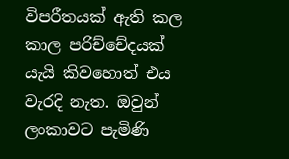විපරීතයක් ඇති කල කාල පරිච්චේදයක් යැයි කිවහොත් එය වැරදි නැත. ඔවුන් ලංකාවට පැමිණි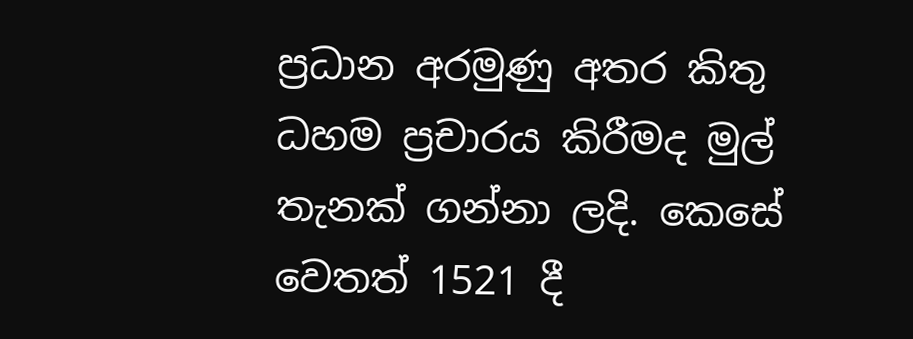ප්‍රධාන අරමුණු අතර කිතු ධහම ප්‍රචාරය කිරීමද මුල් තැනක් ගන්නා ලදි. කෙසේ වෙතත් 1521 දී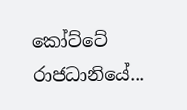කෝට්ටේ රාජධානියේ...